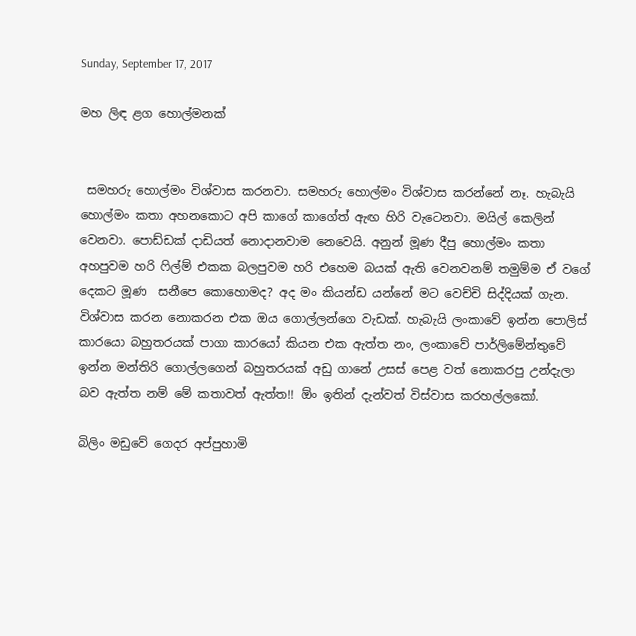Sunday, September 17, 2017

මහ ලිඳ ළග හොල්මනක්


 සමහරු හොල්මං විශ්වාස කරනවා. සමහරු හොල්මං විශ්වාස කරන්නේ නෑ. හැබැයි හොල්මං කතා අහනකොට අපි කාගේ කාගේත් ඇඟ හිරි වැටෙනවා. මයිල් කෙලින් වෙනවා. පොඩ්ඩක් දාඩියත් නොදානවාම නෙවෙයි. අනුන් මූණ දීපු හොල්මං කතා අහපුවම හරි ෆිල්ම් එකක බලපුවම හරි එහෙම බයක් ඇති වෙනවනම් තමුම්ම ඒ වගේ දෙකට මූණ  සනීපෙ කොහොමද? අද මං කියන්ඩ යන්නේ මට වෙච්චි සිද්දියක් ගැන. විශ්වාස කරන නොකරන එක ඔය ගොල්ලන්ගෙ වැඩක්. හැබැයි ලංකාවේ ඉන්න පොලිස් කාරයො බහුතරයක් පාගා කාරයෝ කියන එක ඇත්ත නං, ලංකාවේ පාර්ලිමේන්තුවේ ඉන්න මන්තිරි ගොල්ලගෙන් බහුතරයක් අඩු ගානේ උසස් පෙළ වත් නොකරපු උන්දැලා බව ඇත්ත නම් මේ කතාවත් ඇත්ත!! ඕං ඉතින් දැන්වත් විස්වාස කරහල්ලකෝ.

බිලිං මඩුවේ ගෙදර අප්පුහාමි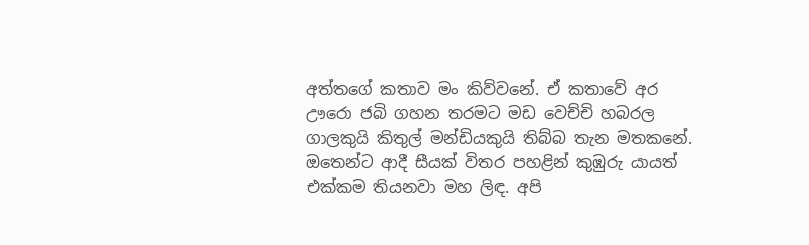අත්තගේ කතාව මං කිව්වනේ. ඒ කතාවේ අර ඌරො ජබි ගහන තරමට මඩ වෙච්චි හබරල ගාලකුයි කිතුල් මන්ඩියකුයි තිබ්බ තැන මතකනේ. ඔතෙන්ට ආදී සීයක් විතර පහළින් කුඹුරු යායත් එක්කම තියනවා මහ ලිඳ. අපි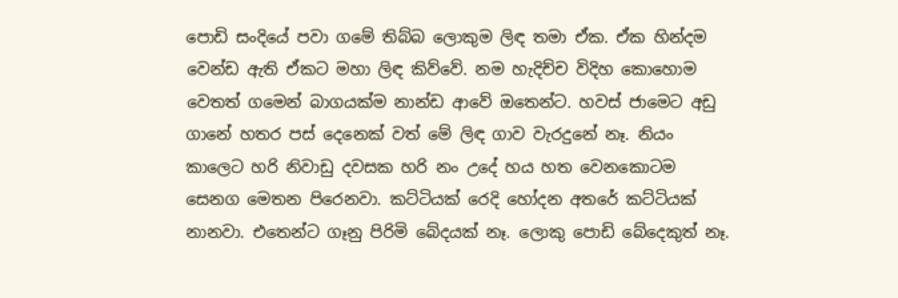පොඩි සංදියේ පවා ගමේ තිබ්බ ලොකුම ලිඳ තමා ඒක. ඒක හින්දම වෙන්ඩ ඇති ඒකට මහා ලිඳ කිව්වේ. නම හැදිච්ච විදිහ කොහොම වෙතත් ගමෙන් බාගයක්ම නාන්ඩ ආවේ ඔතෙන්ට. හවස් ජාමෙට අඩු ගානේ හතර පස් දෙනෙක් වත් මේ ලිඳ ගාව වැරදුනේ නෑ. නියං කාලෙට හරි නිවාඩු දවසක හරි නං උදේ හය හත වෙනකොටම සෙනග මෙතන පිරෙනවා. කට්ටියක් රෙදි හෝදන අතරේ කට්ටියක් නානවා. එතෙන්ට ගෑනු පිරිමි බේදයක් නෑ. ලොකු පොඩි බේදෙකුත් නෑ.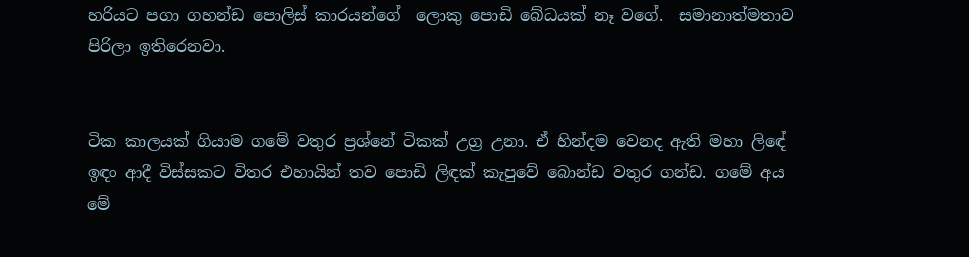හරියට පගා ගහන්ඩ පොලිස් කාරයන්ගේ  ලොකු පොඩි බේධයක් නෑ වගේ.  සමානාත්මතාව පිරිලා ඉතිරෙනවා.


ටික කාලයක් ගියාම ගමේ වතුර ප්‍රශ්නේ ටිකක් උග්‍ර උනා. ඒ හින්දම වෙනද ඇති මහා ලිඳේ ඉඳං ආදී විස්සකට විතර එහායින් තව පොඩි ලිඳක් කැපුවේ බොන්ඩ වතුර ගන්ඩ. ගමේ අය මේ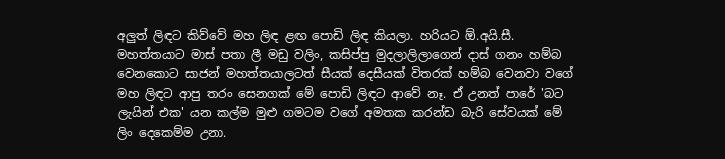අලුත් ලිඳට කිව්වේ මහ ලිඳ ළඟ පොඩි ලිඳ කියලා. හරියට ඕ.අයි.සී. මහත්තයාට මාස් පතා ලී මඩු වලිං, කසිප්පු මුදලාලිලාගෙන් දාස් ගනං හම්බ වෙනකොට සාජන් මහත්තයාලටත් සීයක් දෙසීයක් විතරක් හම්බ වෙනවා වගේ මහ ලිඳට ආපු තරං සෙනගක් මේ පොඩි ලිඳට ආවේ නෑ. ඒ උනත් පාරේ 'බට ලැයින් එක' යන කල්ම මුළු ගමටම වගේ අමතක කරන්ඩ බැරි සේවයක් මේ ලිං දෙකෙම්ම උනා.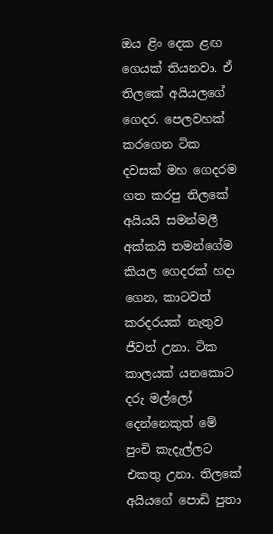ඔය ළිං දෙක ළඟ ගෙයක් තියනවා. ඒ තිලකේ අයියලගේ ගෙදර. පෙලවහක් කරගෙන ටික දවසක් මහ ගෙදරම ගත කරපු තිලකේ අයියයි සමන්මලී අක්කයි තමන්ගේම කියල ගෙදරක් හදා ගෙන, කාටවත් කරදරයක් නැතුව ජීවත් උනා. ටික කාලයක් යනකොට දරු මල්ලෝ දෙන්නෙකුත් මේ පුංචි කැදැල්ලට එකතු උනා. තිලකේ අයියගේ පොඩි පුතා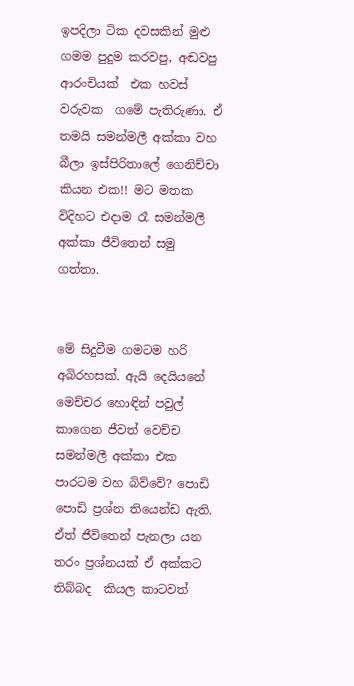ඉපදිලා ටික දවසකින් මුළු ගමම පුදුම කරවපු, අඬවපු ආරංචියක්  එක හවස් වරුවක  ගමේ පැතිරුණා. ඒ තමයි සමන්මලී අක්කා වහ බීලා ඉස්පිරිතාලේ ගෙනිච්චා කියන එක!! මට මතක විදිහට එදාම රෑ සමන්මලී අක්කා ජීවිතෙන් සමු ගත්තා.


මේ සිදුවීම ගමටම හරි අබිරහසක්. ඇයි දෙයියනේ මෙච්චර හොඳින් පවුල් කාගෙන ජීවත් වෙච්ච සමන්මලී අක්කා එක පාරටම වහ බිව්වේ? පොඩි පොඩි ප්‍රශ්න තියෙන්ඩ ඇති. ඒත් ජීවිතෙන් පැනලා යන තරං ප්‍රශ්නයක් ඒ අක්කට තිබ්බද  කියල කාටවත්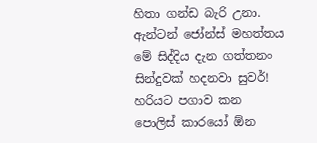හිතා ගන්ඩ බැරි උනා. ඇන්ටන් ජෝන්ස් මහත්තය මේ සිද්දිය දැන ගත්තනං සින්දුවක් හදනවා සුවර්! හරියට පගාව කන පොලිස් කාරයෝ ඕන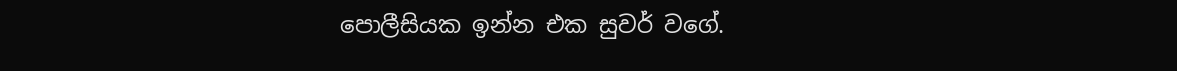පොලීසියක ඉන්න එක සුවර් වගේ.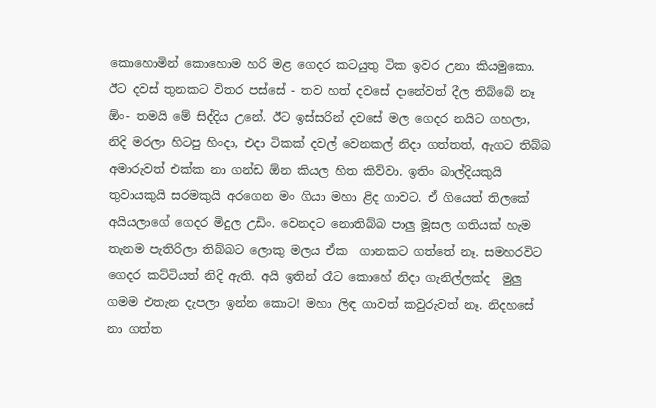කොහොමින් කොහොම හරි මළ ගෙදර කටයුතු ටික ඉවර උනා කියමුකො. ඊට දවස් තුනකට විතර පස්සේ - තව හත් දවසේ දානේවත් දීල තිබ්බේ නෑ ඕං- තමයි මේ සිද්දිය උනේ. ඊට ඉස්සරින් දවසේ මල ගෙදර නයිට ගහලා, නිදි මරලා හිටපු හිංදා, එදා ටිකක් දවල් වෙනකල් නිදා ගත්තත්, ඇගට තිබ්බ අමාරුවත් එක්ක නා ගන්ඩ ඕන කියල හිත කිව්වා. ඉතිං බාල්දියකුයි තුවායකුයි සරමකුයි අරගෙන මං ගියා මහා ළිද ගාවට. ඒ ගියෙත් තිලකේ අයියලාගේ ගෙදර මිදුල උඩිං. වෙනදට නොතිබ්බ පාලු මූසල ගතියක් හැම තැනම පැතිරිලා තිබ්බට ලොකු මලය ඒක  ගානකට ගත්තේ නෑ. සමහරවිට ගෙදර කට්ටියත් නිදි ඇති. අයි ඉතින් රෑට කොහේ නිදා ගැනිල්ලක්ද  මුලු ගමම එතැන දැපලා ඉන්න කොට! මහා ලිඳ ගාවත් කවුරුවත් නෑ. නිදහසේ නා ගත්ත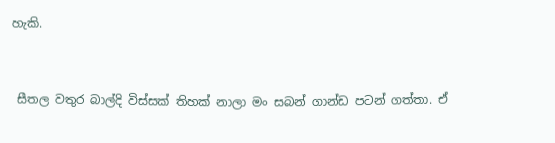හැකි.


 සීතල වතුර බාල්දි විස්සක් තිහක් නාලා මං සබන් ගාන්ඩ පටන් ගත්තා. ඒ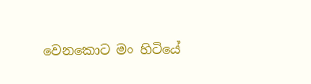වෙනකොට මං හිටියේ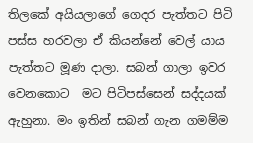තිලකේ අයියලාගේ ගෙදර පැත්තට පිටි පස්ස හරවලා ඒ කියන්නේ වෙල් යාය පැත්තට මූණ දාලා. සබන් ගාලා ඉවර වෙනකොට  මට පිටිපස්සෙන් සද්දයක් ඇහුනා. මං ඉතින් සබන් ගැන ගමම්ම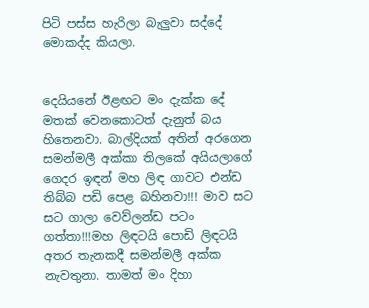පිටි පස්ස හැරිලා බැලුවා සද්දේ මොකද්ද කියලා.


දෙයියනේ ඊළඟට මං දැක්ක දේ මතක් වෙනකොටත් දැනුත් බය හිතෙනවා. බාල්දියක් අතින් අරගෙන සමන්මලී අක්කා තිලකේ අයියලාගේ ගෙදර ඉඳන් මහ ලිඳ ගාවට එන්ඩ තිබ්බ පඩි පෙළ බහිනවා!!! මාව සට සට ගාලා වෙව්ලන්ඩ පටං ගත්තා!!!මහ ලිඳටයි පොඩි ලිඳටයි අතර තැනකදී සමන්මලී අක්ක නැවතුනා. තාමත් මං දිහා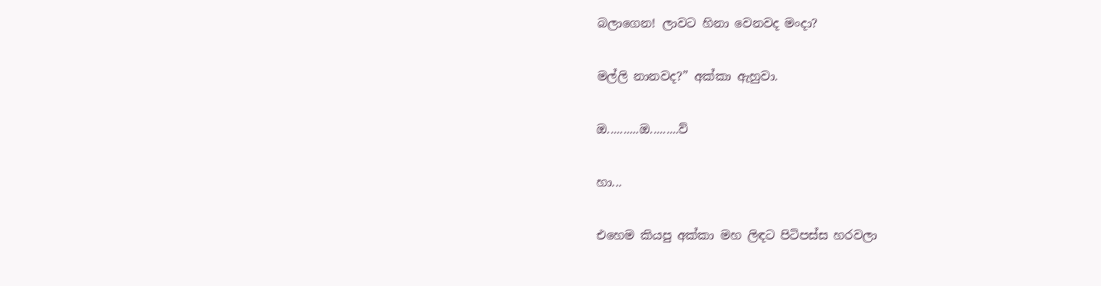බලාගෙන! ලාවට හිනා වෙනවද මංදා?

මල්ලි නානවද?” අක්කා ඇහුවා.

ඔ..........ඔ.........ව්

හා...

එහෙම කියපු අක්කා මහ ලිඳට පිටිපස්ස හරවලා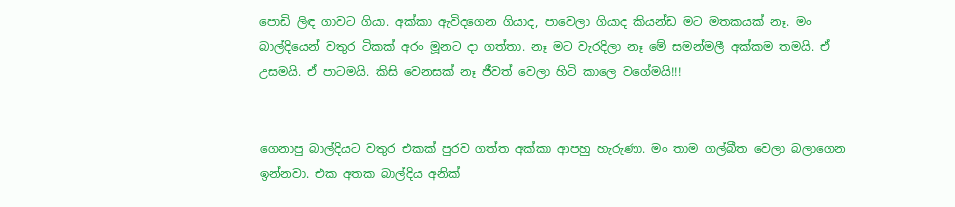පොඩි ලිඳ ගාවට ගියා. අක්කා ඇවිදගෙන ගියාද, පාවෙලා ගියාද කියන්ඩ මට මතකයක් නෑ. මං බාල්දියෙන් වතුර ටිකක් අරං මූනට දා ගත්තා. නෑ මට වැරදිලා නෑ මේ සමන්මලී අක්කම තමයි. ඒ උසමයි. ඒ පාටමයි. කිසි වෙනසක් නෑ ජීවත් වෙලා හිටි කාලෙ වගේමයි!!!


ගෙනාපු බාල්දියට වතුර එකක් පුරව ගත්ත අක්කා ආපහු හැරුණා. මං තාම ගල්බීත වෙලා බලාගෙන ඉන්නවා. එක අතක බාල්දිය අනික්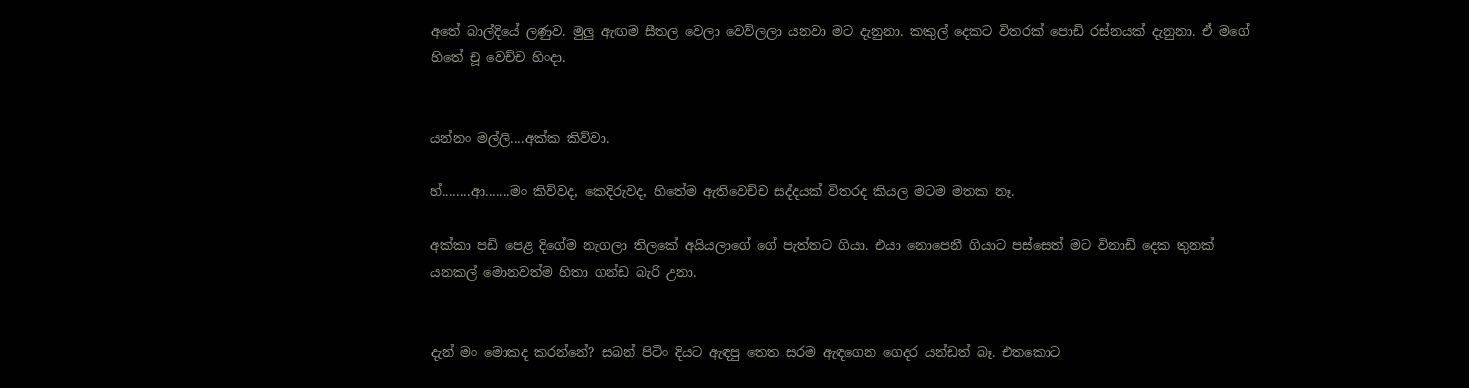අතේ බාල්දියේ ලණුව. මුලු ඇඟම සීතල වෙලා වෙව්ලලා යනවා මට දැනුනා. කකුල් දෙකට විතරක් පොඩි රස්නයක් දැනුනා. ඒ මගේ හිතේ චූ වෙච්ච හිංදා.


යන්නං මල්ලි....අක්ක කිව්වා.

හ්........ආ.......මං කිව්වද, කෙදිරුවද, හිතේම ඇතිවෙච්ච සද්දයක් විතරද කියල මටම මතක නෑ.

අක්කා පඩි පෙළ දිගේම නැගලා තිලකේ අයියලාගේ ගේ පැත්තට ගියා. එයා නොපෙනී ගියාට පස්සෙත් මට විනාඩි දෙක තුනක් යනකල් මොනවත්ම හිතා ගන්ඩ බැරි උනා.


දැන් මං මොකද කරන්නේ? සබන් පිටිං දියට ඇඳපු තෙත සරම ඇඳගෙන ගෙදර යන්ඩත් බෑ. එතකොට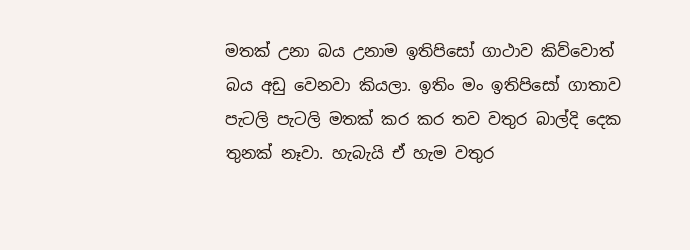මතක් උනා බය උනාම ඉතිපිසෝ ගාථාව කිව්වොත් බය අඩු වෙනවා කියලා. ඉතිං මං ඉතිපිසෝ ගාතාව පැටලි පැටලි මතක් කර කර තව වතුර බාල්දි දෙක තුනක් නෑවා. හැබැයි ඒ හැම වතුර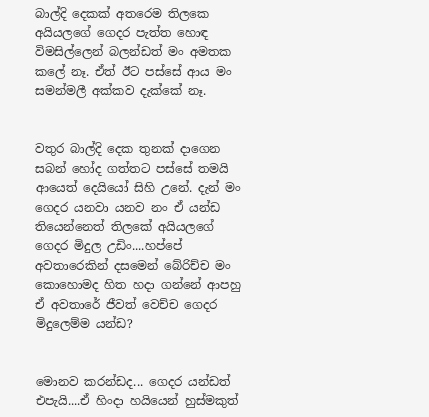බාල්දි දෙකක් අතරෙම තිලකෙ අයියලගේ ගෙදර පැත්ත හොඳ විමසිල්ලෙන් බලන්ඩත් මං අමතක කලේ නෑ. ඒත් ඊට පස්සේ ආය මං සමන්මලී අක්කව දැක්කේ නෑ.


වතුර බාල්දි දෙක තුනක් දාගෙන සබන් හෝද ගත්තට පස්සේ තමයි ආයෙත් දෙයියෝ සිහි උනේ. දැන් මං ගෙදර යනවා යනව නං ඒ යන්ඩ තියෙන්නෙත් තිලකේ අයියලගේ ගෙදර මිදුල උඩිං....හප්පේ අවතාරෙකින් දසමෙන් බේරිච්ච මං කොහොමද හිත හදා ගන්නේ ආපහු ඒ අවතාරේ ජීවත් වෙච්ච ගෙදර මිදුලෙම්ම යන්ඩ?


මොනව කරන්ඩද... ගෙදර යන්ඩත් එපැයි....ඒ හිංදා හයියෙන් හුස්මකුත්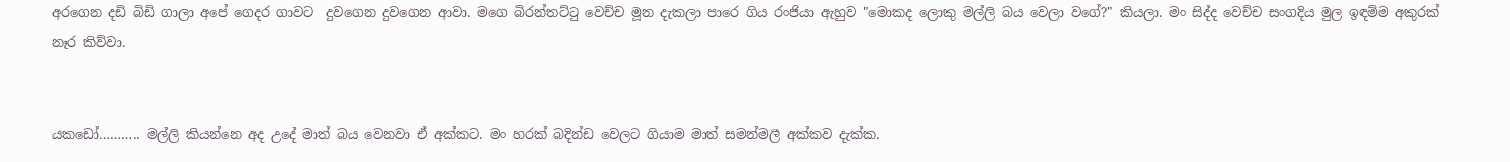අරගෙන දඩි බිඩි ගාලා අපේ ගෙදර ගාවට  දුවගෙන දුවගෙන ආවා. මගෙ බිරන්තට්ටු වෙච්ච මූන දැකලා පාරෙ ගිය රංජියා ඇහුව "මොකද ලොකු මල්ලි බය වෙලා වගේ?" කියලා. මං සිද්ද වෙච්ච සංගදිය මුල ඉඳම්ම අකුරක් නෑර කිව්වා.


යකඩෝ……….. මල්ලි කියන්නෙ අද උදේ මාත් බය වෙනවා ඒ අක්කට. මං හරක් බදින්ඩ වෙලට ගියාම මාත් සමන්මලී අක්කව දැක්ක.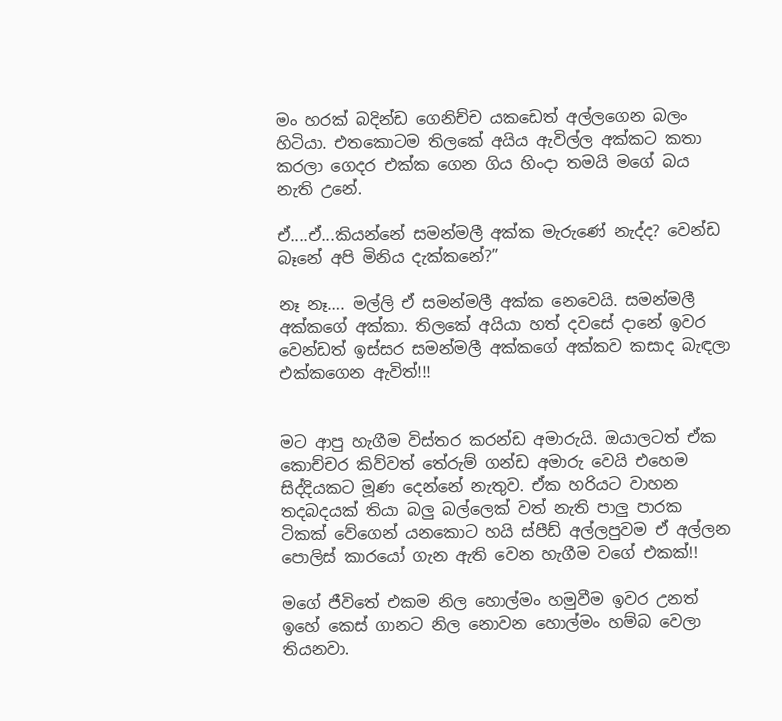මං හරක් බදින්ඩ ගෙනිච්ච යකඩෙත් අල්ලගෙන බලං හිටියා. එතකොටම තිලකේ අයිය ඇවිල්ල අක්කට කතා කරලා ගෙදර එක්ක ගෙන ගිය හිංදා තමයි මගේ බය නැති උනේ.

ඒ....ඒ...කියන්නේ සමන්මලී අක්ක මැරුණේ නැද්ද? වෙන්ඩ බෑනේ අපි මිනිය දැක්කනේ?”

නෑ නෑ…. මල්ලි ඒ සමන්මලී අක්ක නෙවෙයි. සමන්මලී අක්කගේ අක්කා. තිලකේ අයියා හත් දවසේ දානේ ඉවර වෙන්ඩත් ඉස්සර සමන්මලී අක්කගේ අක්කව කසාද බැඳලා එක්කගෙන ඇවිත්!!!


මට ආපු හැගීම විස්තර කරන්ඩ අමාරුයි. ඔයාලටත් ඒක කොච්චර කිව්වත් තේරුම් ගන්ඩ අමාරු වෙයි එහෙම සිද්දියකට මූණ දෙන්නේ නැතුව. ඒක හරියට වාහන තදබදයක් තියා බලු බල්ලෙක් වත් නැති පාලු පාරක ටිකක් වේගෙන් යනකොට හයි ස්පීඩ් අල්ලපුවම ඒ අල්ලන පොලිස් කාරයෝ ගැන ඇති වෙන හැගීම වගේ එකක්!!

මගේ ජීවිතේ එකම නිල හොල්මං හමුවීම ඉවර උනත් ඉහේ කෙස් ගානට නිල නොවන හොල්මං හම්බ වෙලා තියනවා.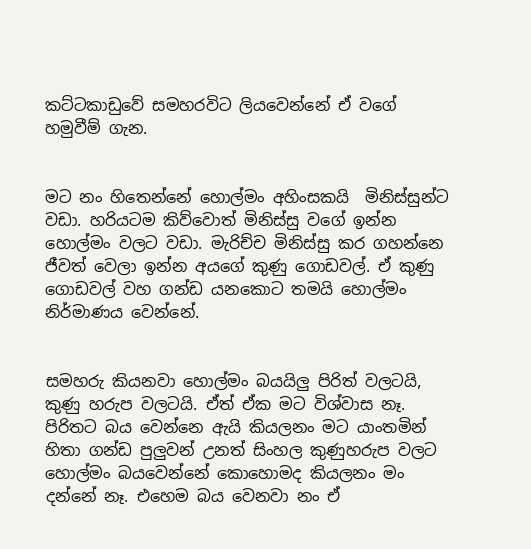කට්ටකාඩුවේ සමහරවිට ලියවෙන්නේ ඒ වගේ හමුවීම් ගැන.


මට නං හිතෙන්නේ හොල්මං අහිංසකයි  මිනිස්සුන්ට වඩා. හරියටම කිව්වොත් මිනිස්සු වගේ ඉන්න හොල්මං වලට වඩා. මැරිච්ච මිනිස්සු කර ගහන්නෙ ජීවත් වෙලා ඉන්න අයගේ කුණු ගොඩවල්. ඒ කුණු ගොඩවල් වහ ගන්ඩ යනකොට තමයි හොල්මං නිර්මාණය වෙන්නේ.


සමහරු කියනවා හොල්මං බයයිලු පිරිත් වලටයි, කුණු හරුප වලටයි. ඒත් ඒක මට විශ්වාස නෑ. පිරිතට බය වෙන්නෙ ඇයි කියලනං මට යාංතමින් හිතා ගන්ඩ පුලුවන් උනත් සිංහල කුණුහරුප වලට හොල්මං බයවෙන්නේ කොහොමද කියලනං මං දන්නේ නෑ. එහෙම බය වෙනවා නං ඒ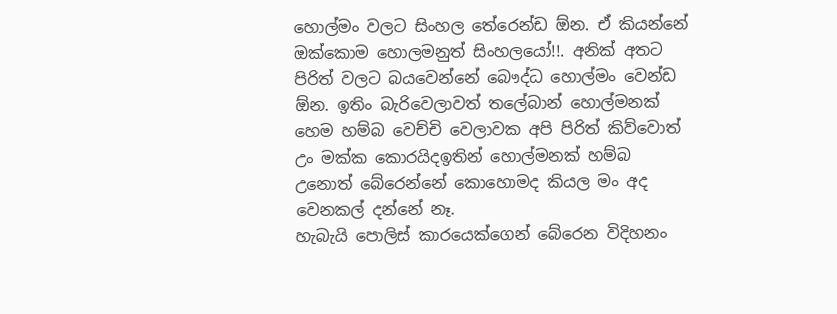හොල්මං වලට සිංහල තේරෙන්ඩ ඕන. ඒ කියන්නේ ඔක්කොම හොලමනුත් සිංහලයෝ!!. අනික් අතට පිරිත් වලට බයවෙන්නේ බෞද්ධ හොල්මං වෙන්ඩ ඕන. ඉතිං බැරිවෙලාවත් තලේබාන් හොල්මනක් හෙම හම්බ වෙච්චි වෙලාවක අපි පිරිත් කිව්වොත් උං මක්ක කොරයිදඉතින් හොල්මනක් හම්බ උනොත් බේරෙන්නේ කොහොමද කියල මං අද වෙනකල් දන්නේ නෑ.
හැබැයි පොලිස් කාරයෙක්ගෙන් බේරෙන විදිහනං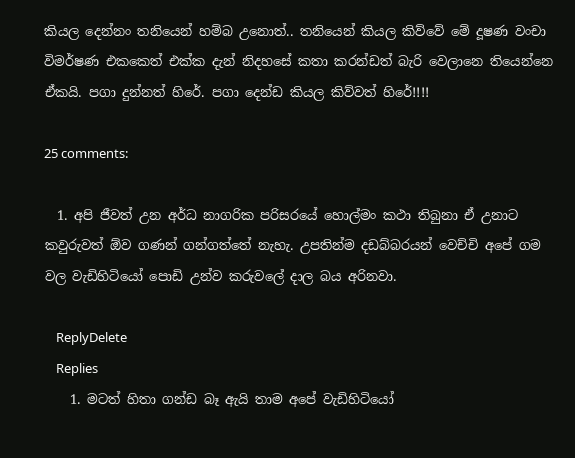කියල දෙන්නං තනියෙන් හම්බ උනොත්.. තනියෙන් කියල කිව්වේ මේ දූෂණ වංචා විමර්ෂණ එකකෙත් එක්ක දැන් නිදහසේ කතා කරන්ඩත් බැරි වෙලානෙ තියෙන්නෙ ඒකයි. පගා දුන්නත් හිරේ. පගා දෙන්ඩ කියල කිව්වත් හිරේ!!!!

25 comments:

  1. අපි ජීවත් උන අර්ධ නාගරික පරිසරයේ හොල්මං කථා තිබුනා ඒ උනාට කවුරුවත් ඕව ගණන් ගන්ගත්තේ නැහැ. උපතින්ම දඩබ්බරයන් වෙච්චි අපේ ගම වල වැඩිහිටියෝ පොඩි උන්ව කරුවලේ දාල බය අරිනවා.

    ReplyDelete
    Replies
    1. මටත් හිතා ගන්ඩ බෑ ඇයි තාම අපේ වැඩිහිටියෝ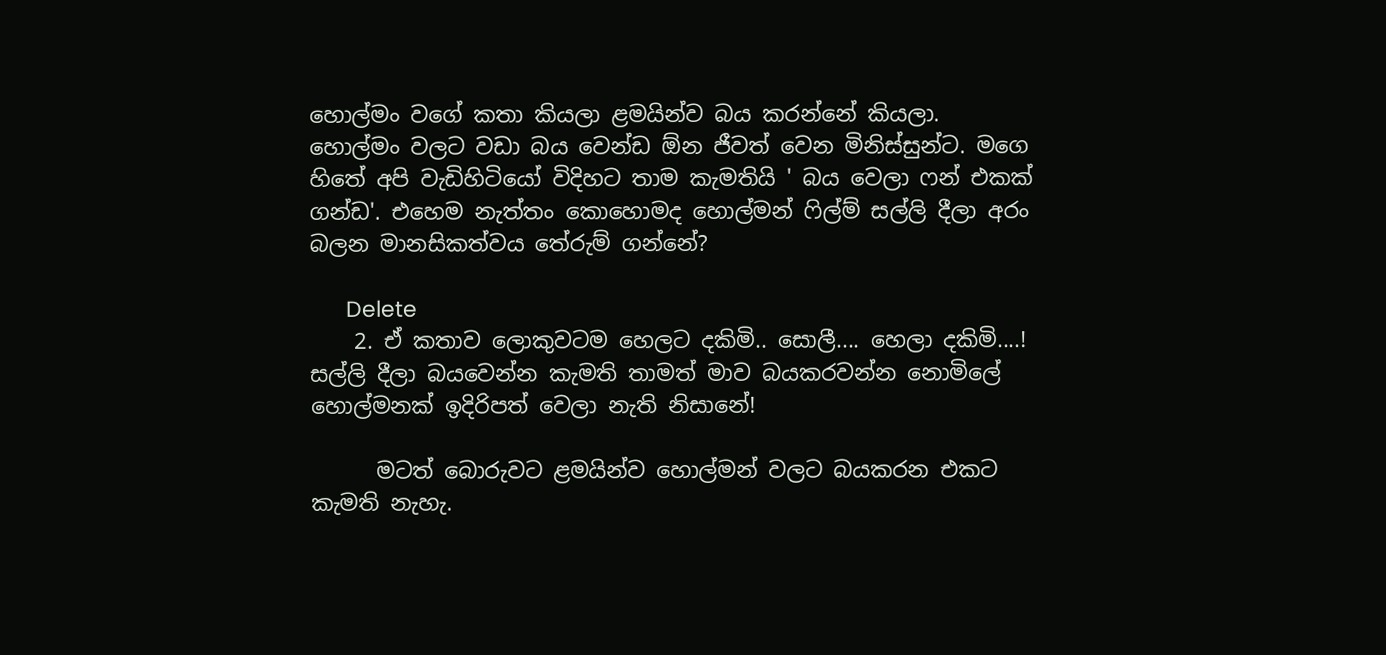හොල්මං වගේ කතා කියලා ළමයින්ව බය කරන්නේ කියලා. හොල්මං වලට වඩා බය වෙන්ඩ ඕන ජීවත් වෙන මිනිස්සුන්ට. මගෙ හිතේ අපි වැඩිහිටියෝ විදිහට තාම කැමතියි ' බය වෙලා ෆන් එකක් ගන්ඩ'. එහෙම නැත්තං කොහොමද හොල්මන් ෆිල්ම් සල්ලි දීලා අරං බලන මානසිකත්වය තේරුම් ගන්නේ?

      Delete
    2. ඒ කතාව ලොකුවටම හෙලට දකිමි.. සොලී.... හෙලා දකිමි....! සල්ලි දීලා බයවෙන්න කැමති තාමත් මාව බයකරවන්න නොමිලේ හොල්මනක් ඉදිරිපත් වෙලා නැති නිසානේ!

      මටත් බොරුවට ළමයින්ව හොල්මන් වලට බයකරන එකට කැමති නැහැ.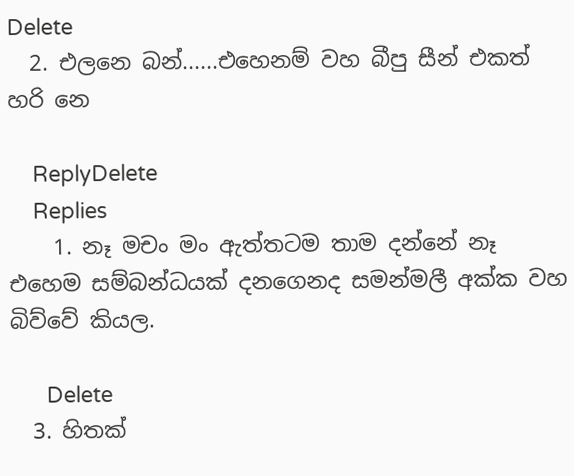Delete
  2. එලනෙ බන්......එහෙනම් වහ බීපු සීන් එකත් හරි නෙ

    ReplyDelete
    Replies
    1. නෑ මචං මං ඇත්තටම තාම දන්නේ නෑ එහෙම සම්බන්ධයක් දනගෙනද සමන්මලී අක්ක වහ බිව්වේ කියල.

      Delete
  3. හිතක්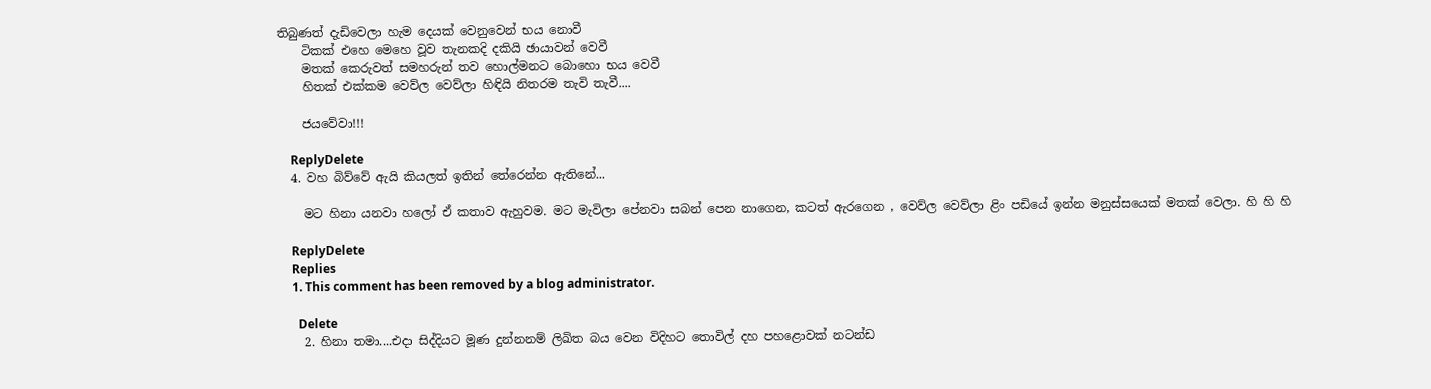තිබුණත් දැඩිවෙලා හැම දෙයක් වෙනුවෙන් භය නොවී
    ටිකක් එහෙ මෙහෙ වූව තැනකදි දකියි ඡායාවන් වෙවී
    මතක් කෙරුවත් සමහරුන් තව හොල්මනට බොහො භය වෙවී
    හිතක් එක්කම වෙව්ල වෙව්ලා හිඳියි නිතරම තැවි තැවී....

    ජයවේවා!!!

    ReplyDelete
  4. වහ බිව්වේ ඇයි කියලත් ඉතින් තේරෙන්න ඇතිනේ...

    මට හිනා යනවා හලෝ ඒ කතාව ඇහුවම. මට මැවිලා පේනවා සබන් පෙන නාගෙන, කටත් ඇරගෙන , වෙව්ල වෙව්ලා ළිං පඩියේ ඉන්න මනුස්සයෙක් මතක් වෙලා. හි හි හි

    ReplyDelete
    Replies
    1. This comment has been removed by a blog administrator.

      Delete
    2. හිනා තමා....එදා සිද්දියට මූණ දුන්නනම් ලිඛිත බය වෙන විදිහට තොවිල් දහ පහළොවක් නටන්ඩ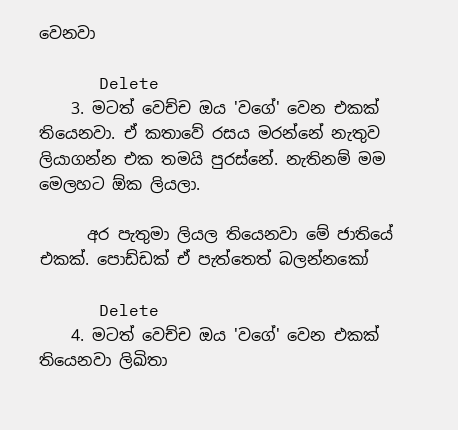වෙනවා

      Delete
    3. මටත් වෙච්ච ඔය 'වගේ' වෙන එකක් තියෙනවා. ඒ කතාවේ රසය මරන්නේ නැතුව ලියාගන්න එක තමයි පුරස්නේ. නැතිනම් මම මෙලහට ඕක ලියලා.

      අර පැතුමා ලියල තියෙනවා මේ ජාතියේ එකක්. පොඩ්ඩක් ඒ පැත්තෙත් බලන්නකෝ

      Delete
    4. මටත් වෙච්ච ඔය 'වගේ' වෙන එකක් තියෙනවා ලිඛිතා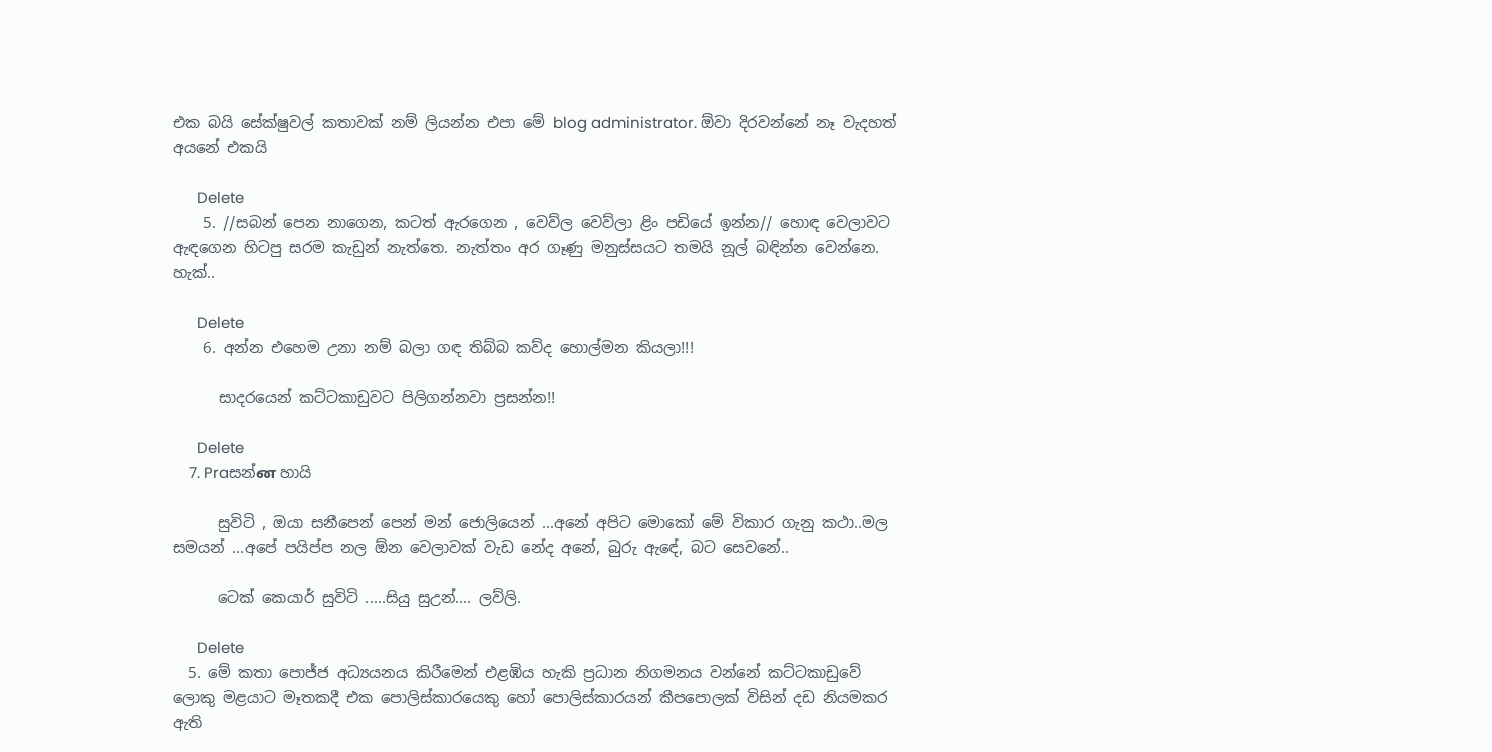එක බයි සේක්ෂුවල් කතාවක් නම් ලියන්න එපා මේ blog administrator. ඕවා දිරවන්නේ නෑ වැදහත් අයනේ එකයි

      Delete
    5. //සබන් පෙන නාගෙන, කටත් ඇරගෙන , වෙව්ල වෙව්ලා ළිං පඩියේ ඉන්න// හොඳ වෙලාවට ඇඳගෙන හිටපු සරම කැඩුන් නැත්තෙ. නැත්තං අර ගෑණු මනුස්සයට තමයි නූල් බඳින්න වෙන්නෙ. හැක්..

      Delete
    6. අන්න එහෙම උනා නම් බලා ගඳ තිබ්බ කව්ද හොල්මන කියලා!!!

      සාදරයෙන් කට්ටකාඩුවට පිලිගන්නවා ප්‍රසන්න!!

      Delete
    7. Praසන්ன හායි

      සුවිටි , ඔයා සනීපෙන් පෙන් මන් ජොලියෙන් ...අනේ අපිට මොකෝ මේ විකාර ගැනු කථා..මල සමයන් ...අපේ පයිප්ප නල ඕන වෙලාවක් වැඩ නේද අනේ, බුරු ඇඳේ, බට සෙවනේ..

      ටෙක් කෙයාර් සුවිටි .....සියු සුඋන්.... ලව්ලි.

      Delete
  5. මේ කතා පොජ්ජ අධ්‍යයනය කිරීමෙන් එළඹිය හැකි ප්‍රධාන නිගමනය වන්නේ කට්ටකාඩුවේ ලොකු මළයාට මෑතකදී එක පොලිස්කාරයෙකු හෝ පොලිස්කාරයන් කීපපොලක් විසින් දඩ නියමකර ඇති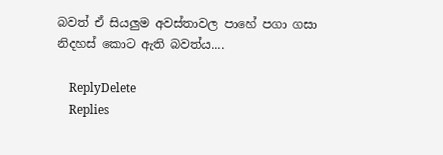බවත් ඒ සියලුම අවස්තාවල පාහේ පගා ගසා නිදහස් කොට ඇති බවත්ය....

    ReplyDelete
    Replies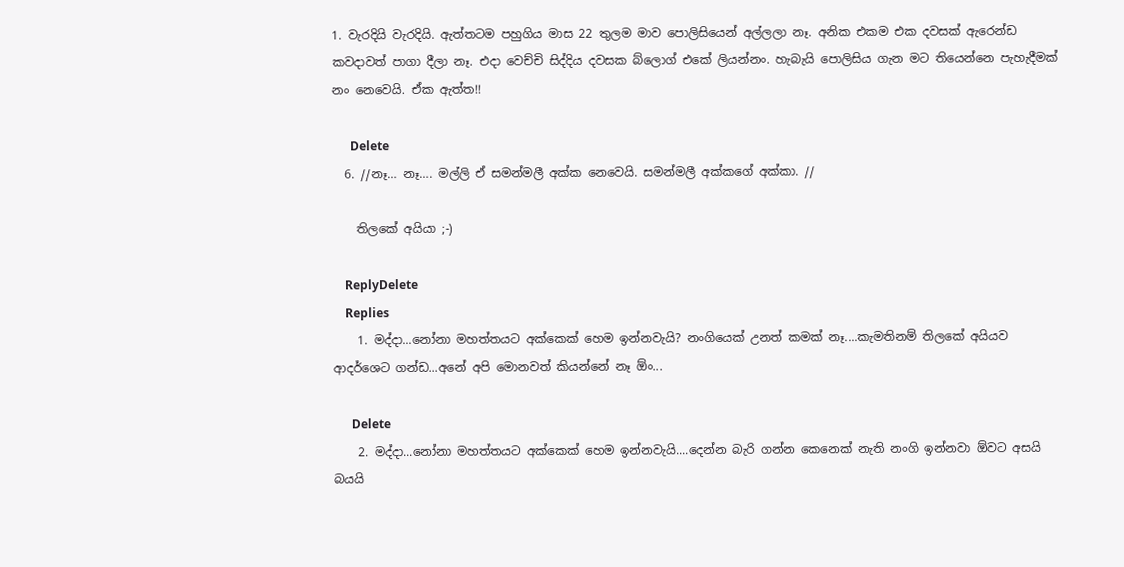1. වැරදියි වැරදියි. ඇත්තටම පහුගිය මාස 22 තුලම මාව පොලිසියෙන් අල්ලලා නෑ. අනික එකම එක දවසක් ඇරෙන්ඩ කවදාවත් පාගා දීලා නෑ. එදා වෙච්චි සිද්දිය දවසක බ්ලොග් එකේ ලියන්නං. හැබැයි පොලිසිය ගැන මට තියෙන්නෙ පැහැදීමක් නං නෙවෙයි. ඒක ඇත්ත!!

      Delete
  6. //නෑ… නෑ…. මල්ලි ඒ සමන්මලී අක්ක නෙවෙයි. සමන්මලී අක්කගේ අක්කා. //

    තිලකේ අයියා ;-)

    ReplyDelete
    Replies
    1. මද්දා...නෝනා මහත්තයට අක්කෙක් හෙම ඉන්නවැයි? නංගියෙක් උනත් කමක් නෑ....කැමතිනම් තිලකේ අයියව ආදර්ශෙට ගන්ඩ...අනේ අපි මොනවත් කියන්නේ නෑ ඕං...

      Delete
    2. මද්දා...නෝනා මහත්තයට අක්කෙක් හෙම ඉන්නවැයි....දෙන්න බැරි ගන්න කෙනෙක් නැති නංගි ඉන්නවා ඕවට අසයි බයයි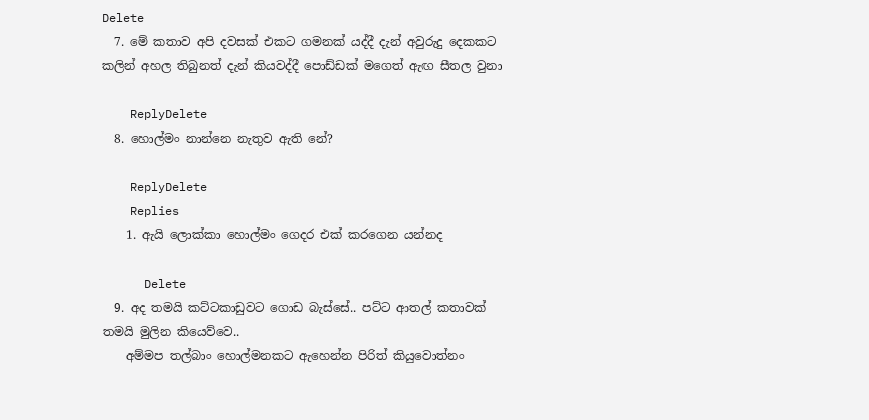Delete
  7. මේ කතාව අපි දවසක් එකට ගමනක් යද්දී දැන් අවුරුදු දෙකකට කලින් අහල තිබුනත් දැන් කියවද්දී පොඩ්ඩක් මගෙත් ඇඟ සීතල වුනා

    ReplyDelete
  8. හොල්මං නාන්නෙ නැතුව ඇති නේ?

    ReplyDelete
    Replies
    1. ඇයි ලොක්කා හොල්මං ගෙදර එක් කරගෙන යන්නද

      Delete
  9. අද තමයි කට්ටකාඩුවට ගොඩ බැස්සේ.. පට්ට ආතල් කතාවක් තමයි මුලින කියෙව්වෙ..
    අම්මප තල්බාං හොල්මනකට ඇහෙන්න පිරිත් කියුවොත්නං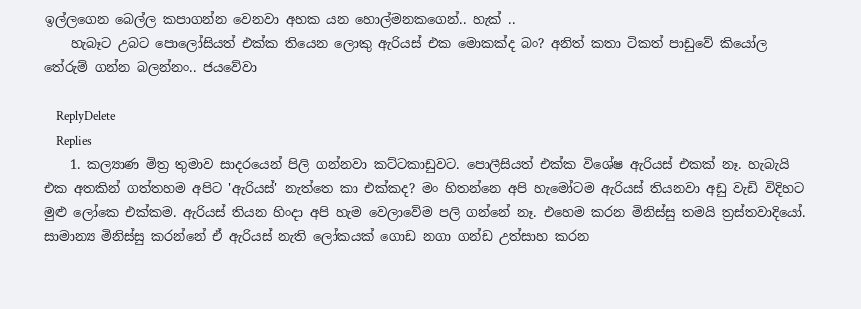ඉල්ලගෙන බෙල්ල කපාගන්න වෙනවා අහක යන හොල්මනකගෙන්.. හැක් ..
    හැබෑට උබට පොලෝසියත් එක්ක තියෙන ලොකු ඇරියස් එක මොකක්ද බං? අනිත් කතා ටිකත් පාඩුවේ කියෝල තේරුම් ගන්න බලන්නං.. ජයවේවා

    ReplyDelete
    Replies
    1. කල්‍යාණ මිත්‍ර තුමාව සාදරයෙන් පිලි ගන්නවා කට්ටකාඩුවට. පොලීසියත් එක්ක විශේෂ ඇරියස් එකක් නෑ. හැබැයි එක අතකින් ගත්තහම අපිට 'ඇරියස්' නැත්තෙ කා එක්කද? මං හිතන්නෙ අපි හැමෝටම ඇරියස් තියනවා අඩු වැඩි විදිහට මුළු ලෝකෙ එක්කම. ඇරියස් තියන හිංදා අපි හැම වෙලාවේම පලි ගන්නේ නෑ. එහෙම කරන මිනිස්සු තමයි ත්‍රස්තවාදියෝ. සාමාන්‍ය මිනිස්සු කරන්නේ ඒ ඇරියස් නැති ලෝකයක් ගොඩ නගා ගන්ඩ උත්සාහ කරන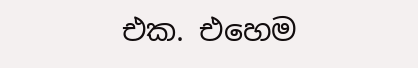එක. එහෙම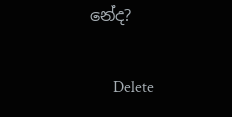නේද?

      Delete